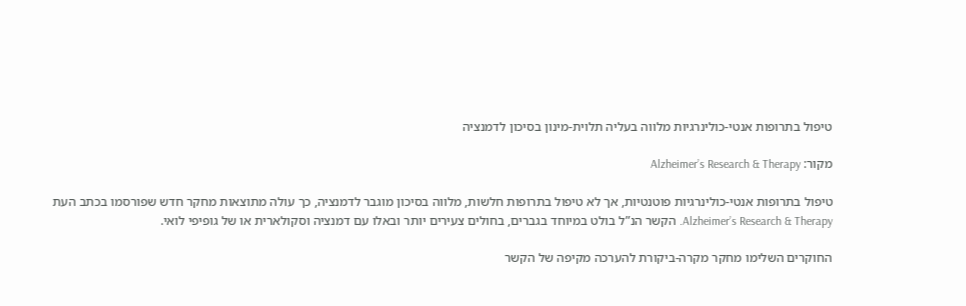טיפול בתרופות אנטי-כולינרגיות מלווה בעליה תלוית-מינון בסיכון לדמנציה

מקור: Alzheimer’s Research & Therapy

טיפול בתרופות אנטי-כולינרגיות פוטנטיות, אך לא טיפול בתרופות חלשות, מלווה בסיכון מוגבר לדמנציה, כך עולה מתוצאות מחקר חדש שפורסמו בכתב העת Alzheimer’s Research & Therapy. הקשר הנ”ל בולט במיוחד בגברים, בחולים צעירים יותר ובאלו עם דמנציה וסקולארית או של גופיפי לואי.

החוקרים השלימו מחקר מקרה-ביקורת להערכה מקיפה של הקשר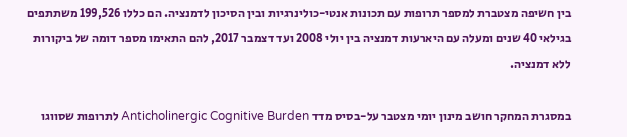בין חשיפה מצטברת למספר תרופות עם תכונות אנטי-כולינרגיות ובין הסיכון לדמנציה. הם כללו 199,526 משתתפים בגילאי 40 שנים ומעלה עם היארעות דמנציה בין יולי 2008 ועד דצמבר 2017, להם התאימו מספר דומה של ביקורות ללא דמנציה.

במסגרת המחקר חושב מינון יומי מצטבר על-בסיס מדד Anticholinergic Cognitive Burden לתרופות שסווגו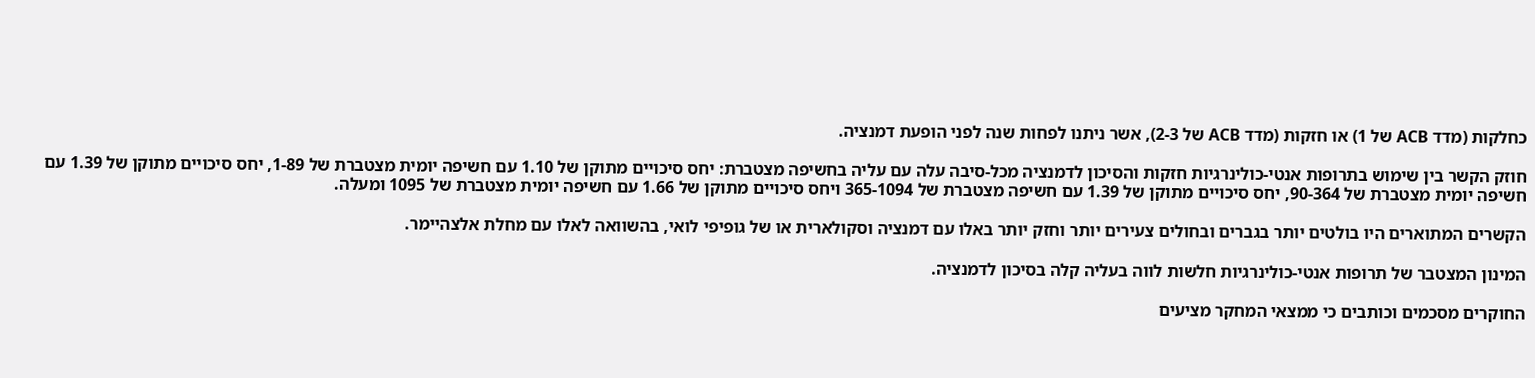כחלקות (מדד ACB של 1) או חזקות (מדד ACB של 2-3), אשר ניתנו לפחות שנה לפני הופעת דמנציה.

חוזק הקשר בין שימוש בתרופות אנטי-כולינרגיות חזקות והסיכון לדמנציה מכל-סיבה עלה עם עליה בחשיפה מצטברת: יחס סיכויים מתוקן של 1.10 עם חשיפה יומית מצטברת של 1-89, יחס סיכויים מתוקן של 1.39 עם חשיפה יומית מצטברת של 90-364, יחס סיכויים מתוקן של 1.39 עם חשיפה מצטברת של 365-1094 ויחס סיכויים מתוקן של 1.66 עם חשיפה יומית מצטברת של 1095 ומעלה.

הקשרים המתוארים היו בולטים יותר בגברים ובחולים צעירים יותר וחזק יותר באלו עם דמנציה וסקולארית או של גופיפי לואי, בהשוואה לאלו עם מחלת אלצהיימר.

המינון המצטבר של תרופות אנטי-כולינרגיות חלשות לווה בעליה קלה בסיכון לדמנציה.

החוקרים מסכמים וכותבים כי ממצאי המחקר מציעים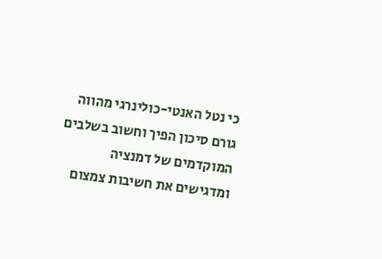כי נטל האנטי-כולינרגי מהווה גורם סיכון הפיך וחשוב בשלבים המוקדמים של דמנציה ומדגישים את חשיבות צמצום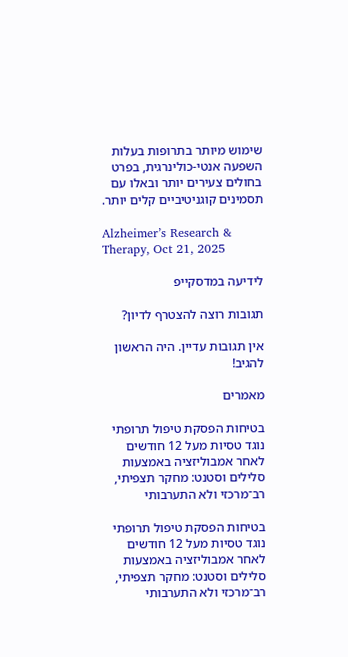שימוש מיותר בתרופות בעלות השפעה אנטי-כולינרגית, בפרט בחולים צעירים יותר ובאלו עם תסמינים קוגניטיביים קלים יותר.

Alzheimer’s Research & Therapy, Oct 21, 2025

לידיעה במדסקייפ

תגובות רוצה להצטרף לדיון?

אין תגובות עדיין. היה הראשון להגיב!

מאמרים

בטיחות הפסקת טיפול תרופתי נוגד טסיות מעל 12 חודשים לאחר אמבוליזציה באמצעות סלילים וסטנט: מחקר תצפיתי, רב־מרכזי ולא התערבותי

בטיחות הפסקת טיפול תרופתי נוגד טסיות מעל 12 חודשים לאחר אמבוליזציה באמצעות סלילים וסטנט: מחקר תצפיתי, רב־מרכזי ולא התערבותי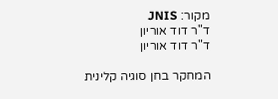מקור: JNIS
ד"ר דוד אוריון
ד"ר דוד אוריון

המחקר בחן סוגיה קלינית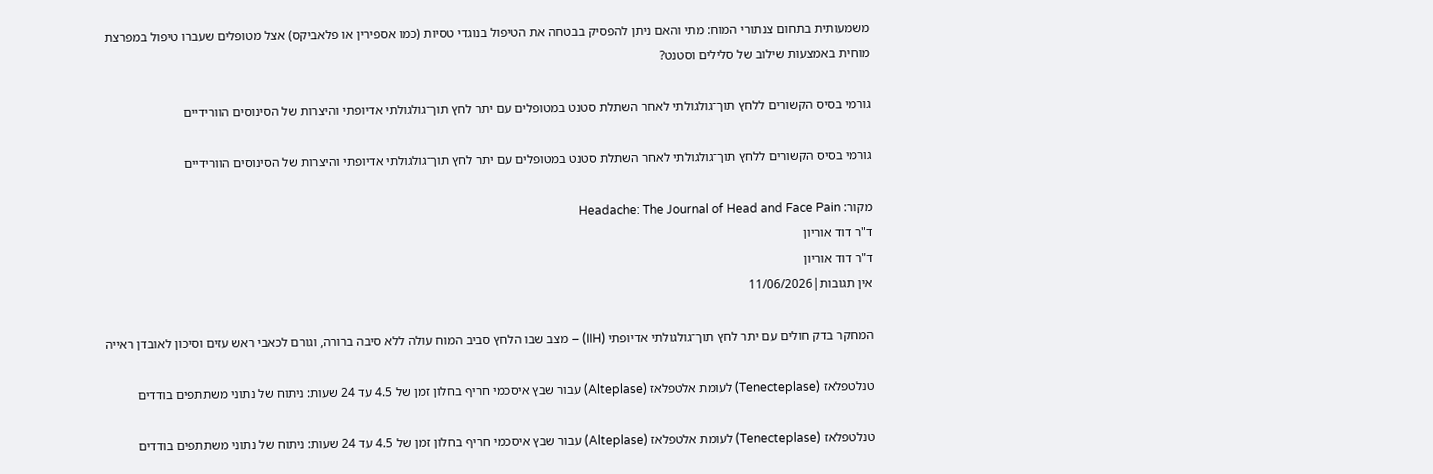משמעותית בתחום צנתורי המוח: מתי והאם ניתן להפסיק בבטחה את הטיפול בנוגדי טסיות (כמו אספירין או פלאביקס) אצל מטופלים שעברו טיפול במפרצת מוחית באמצעות שילוב של סלילים וסטנט?

גורמי בסיס הקשורים ללחץ תוך־גולגולתי לאחר השתלת סטנט במטופלים עם יתר לחץ תוך־גולגולתי אדיופתי והיצרות של הסינוסים הוורידיים

גורמי בסיס הקשורים ללחץ תוך־גולגולתי לאחר השתלת סטנט במטופלים עם יתר לחץ תוך־גולגולתי אדיופתי והיצרות של הסינוסים הוורידיים

מקור: Headache: The Journal of Head and Face Pain
ד"ר דוד אוריון
ד"ר דוד אוריון
אין תגובות|11/06/2026

המחקר בדק חולים עם יתר לחץ תוך־גולגולתי אדיופתי (IIH) – מצב שבו הלחץ סביב המוח עולה ללא סיבה ברורה, וגורם לכאבי ראש עזים וסיכון לאובדן ראייה

טנלטפלאז (Tenecteplase) לעומת אלטפלאז (Alteplase) עבור שבץ איסכמי חריף בחלון זמן של 4.5 עד 24 שעות: ניתוח של נתוני משתתפים בודדים

טנלטפלאז (Tenecteplase) לעומת אלטפלאז (Alteplase) עבור שבץ איסכמי חריף בחלון זמן של 4.5 עד 24 שעות: ניתוח של נתוני משתתפים בודדים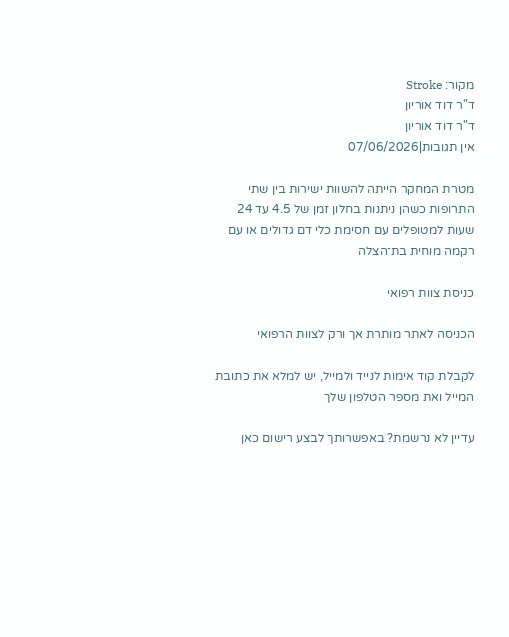מקור: Stroke
ד"ר דוד אוריון
ד"ר דוד אוריון
אין תגובות|07/06/2026

מטרת המחקר הייתה להשוות ישירות בין שתי התרופות כשהן ניתנות בחלון זמן של 4.5 עד 24 שעות למטופלים עם חסימת כלי דם גדולים או עם רקמה מוחית בת־הצלה

כניסת צוות רפואי

הכניסה לאתר מותרת אך ורק לצוות הרפואי

לקבלת קוד אימות לנייד ולמייל, יש למלא את כתובת המייל ואת מספר הטלפון שלך

עדיין לא נרשמת? באפשרותך לבצע רישום כאן